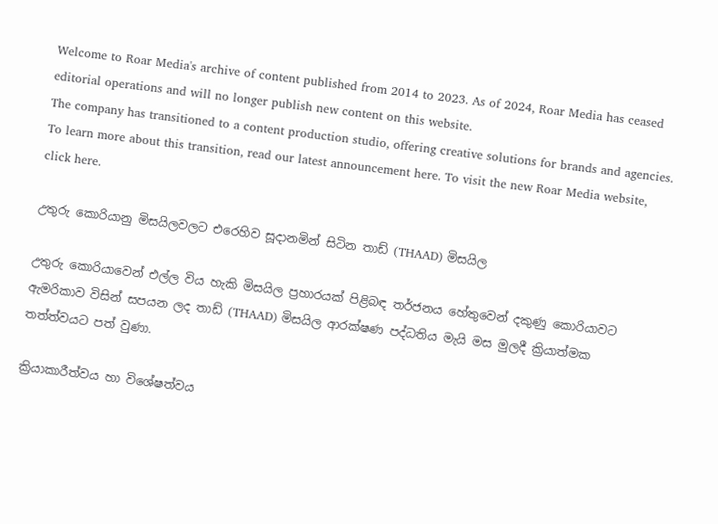Welcome to Roar Media's archive of content published from 2014 to 2023. As of 2024, Roar Media has ceased editorial operations and will no longer publish new content on this website.
The company has transitioned to a content production studio, offering creative solutions for brands and agencies.
To learn more about this transition, read our latest announcement here. To visit the new Roar Media website, click here.

උතුරු කොරියානු මිසයිලවලට එරෙහිව සූදානමින් සිටින තාඩ් (THAAD) මිසයිල

උතුරු කොරියාවෙන් එල්ල විය හැකි මිසයිල ප්‍රහාරයක් පිළිබඳ තර්ජනය හේතුවෙන් දකුණු කොරියාවට ඇමරිකාව විසින් සපයන ලද තාඩ් (THAAD) මිසයිල ආරක්ෂණ පද්ධතිය මැයි මස මුලදී ක්‍රියාත්මක තත්ත්වයට පත් වුණා.

ක්‍රියාකාරීත්වය හා විශේෂත්වය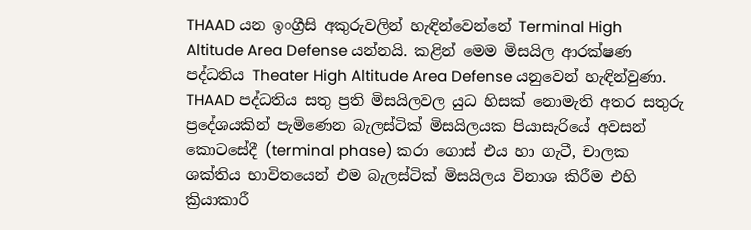THAAD යන ඉංග්‍රීසි අකුරුවලින් හැඳින්වෙන්නේ Terminal High Altitude Area Defense යන්නයි. කළින් මෙම මිසයිල ආරක්ෂණ පද්ධතිය Theater High Altitude Area Defense යනුවෙන් හැඳින්වුණා. THAAD පද්ධතිය සතු ප්‍රති මිසයිලවල යුධ හිසක් නොමැති අතර සතුරු ප්‍රදේශයකින් පැමිණෙන බැලස්ටික් මිසයිලයක පියාසැරියේ අවසන් කොටසේදී (terminal phase) කරා ගොස් එය හා ගැටී, චාලක ශක්තිය භාවිතයෙන් එම බැලස්ටික් මිසයිලය විනාශ කිරීම එහි ක්‍රියාකාරී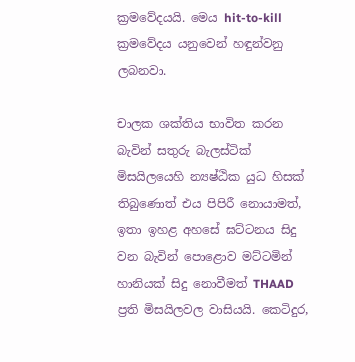ක්‍රමවේදයයි. මෙය hit-to-kill ක්‍රමවේදය යනුවෙන් හඳුන්වනු ලබනවා.

චාලක ශක්තිය භාවිත කරන බැවින් සතුරු බැලස්ටික් මිසයිලයෙහි න්‍යෂ්ඨික යුධ හිසක් තිබුණොත් එය පිපිරී නොයාමත්, ඉතා ඉහළ අහසේ ඝට්ටනය සිදු වන බැවින් පොළොව මට්ටමින් හානියක් සිදු නොවීමත් THAAD ප්‍රති මිසයිලවල වාසියයි. කෙටිදුර,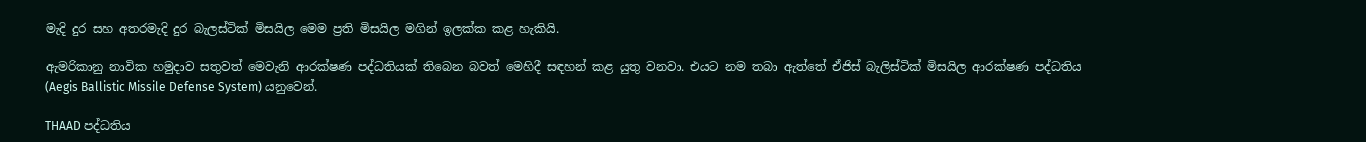මැදි දුර සහ අතරමැදි දුර බැලස්ටික් මිසයිල මෙම ප්‍රති මිසයිල මගින් ඉලක්ක කළ හැකියි.

ඇමරිකානු නාවික හමුදාව සතුවත් මෙවැනි ආරක්ෂණ පද්ධතියක් තිබෙන බවත් මෙහිදී සඳහන් කළ යුතු වනවා. එයට නම තබා ඇත්තේ ඒජිස් බැලිස්ටික් මිසයිල ආරක්ෂණ පද්ධතිය (Aegis Ballistic Missile Defense System) යනුවෙන්.

THAAD පද්ධතිය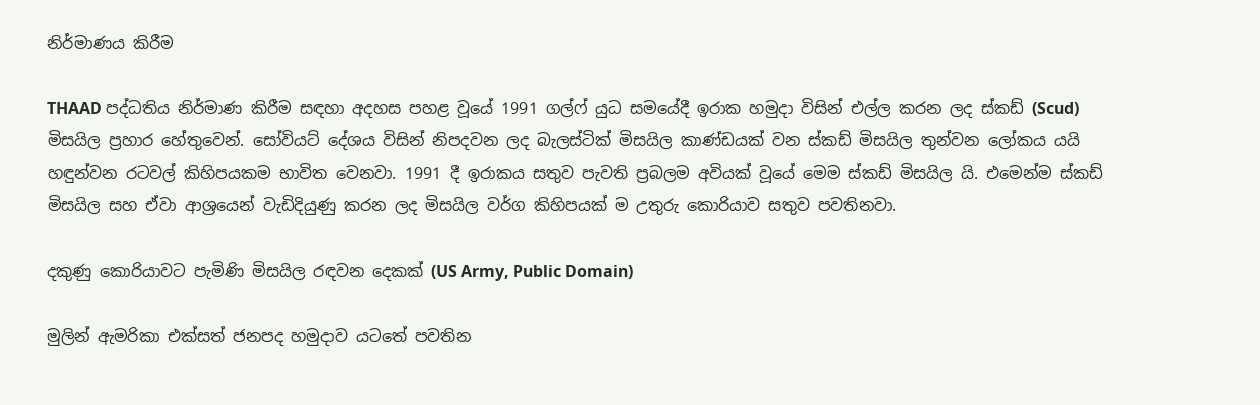නිර්මාණය කිරීම

THAAD පද්ධතිය නිර්මාණ කිරීම සඳහා අදහස පහළ වූයේ 1991 ගල්ෆ් යුධ සමයේදී ඉරාක හමුදා විසින් එල්ල කරන ලද ස්කඩ් (Scud) මිසයිල ප්‍රහාර හේතුවෙන්. සෝවියට් දේශය විසින් නිපදවන ලද බැලස්ටික් මිසයිල කාණ්ඩයක් වන ස්කඩ් මිසයිල තුන්වන ලෝකය යයි හඳුන්වන රටවල් කිහිපයකම භාවිත වෙනවා. 1991 දී ඉරාකය සතුව පැවති ප්‍රබලම අවියක් වූයේ මෙම ස්කඩ් මිසයිල යි. එමෙන්ම ස්කඩ් මිසයිල සහ ඒවා ආශ්‍රයෙන් වැඩිදියුණු කරන ලද මිසයිල වර්ග කිහිපයක් ම උතුරු කොරියාව සතුව පවතිනවා.

දකුණු කොරියාවට පැමිණි මිසයිල රඳවන දෙකක් (US Army, Public Domain)

මුලින් ඇමරිකා එක්සත් ජනපද හමුදාව යටතේ පවතින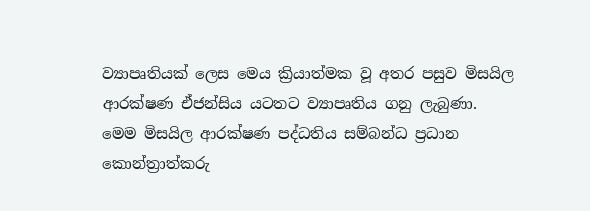ව්‍යාපෘතියක් ලෙස මෙය ක්‍රියාත්මක වූ අතර පසුව මිසයිල ආරක්ෂණ ඒජන්සිය යටතට ව්‍යාපෘතිය ගනු ලැබුණා. මෙම මිසයිල ආරක්ෂණ පද්ධතිය සම්බන්ධ ප්‍රධාන කොන්ත්‍රාත්කරු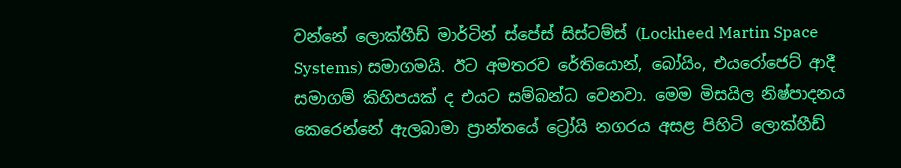වන්නේ ලොක්හීඩ් මාර්ටින් ස්පේස් සිස්ටම්ස් (Lockheed Martin Space Systems) සමාගමයි. ඊට අමතරව රේතියොන්, බෝයිං, එයරෝජෙට් ආදී සමාගම් කිහිපයක් ද එයට සම්බන්ධ වෙනවා. මෙම මිසයිල නිෂ්පාදනය කෙරෙන්නේ ඇලබාමා ප්‍රාන්තයේ ට්‍රෝයි නගරය අසළ පිහිටි ලොක්හීඩ්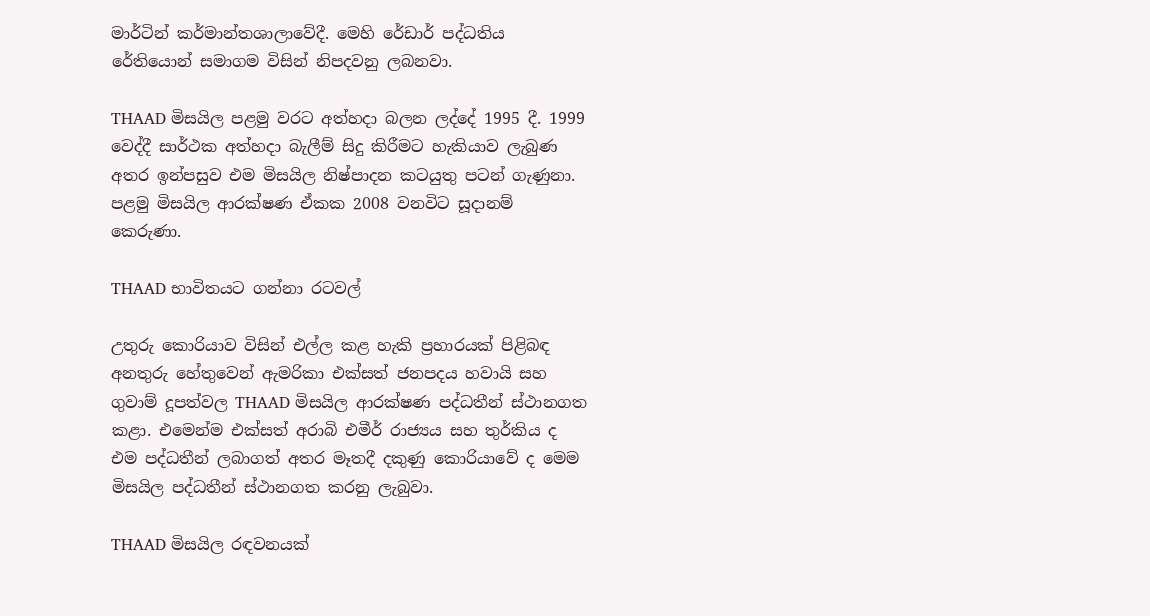මාර්ටින් කර්මාන්තශාලාවේදී. මෙහි රේඩාර් පද්ධතිය රේතියොන් සමාගම විසින් නිපදවනු ලබනවා.

THAAD මිසයිල පළමු වරට අත්හදා බලන ලද්දේ 1995 දී. 1999 වෙද්දී සාර්ථක අත්හදා බැලීම් සිදු කිරීමට හැකියාව ලැබුණ අතර ඉන්පසුව එම මිසයිල නිෂ්පාදන කටයුතු පටන් ගැණුනා. පළමු මිසයිල ආරක්ෂණ ඒකක 2008 වනවිට සූදානම් කෙරුණා.

THAAD භාවිතයට ගන්නා රටවල්

උතුරු කොරියාව විසින් එල්ල කළ හැකි ප්‍රහාරයක් පිළිබඳ අනතුරු හේතුවෙන් ඇමරිකා එක්සත් ජනපදය හවායි සහ ගුවාම් දූපත්වල THAAD මිසයිල ආරක්ෂණ පද්ධතීන් ස්ථානගත කළා. එමෙන්ම එක්සත් අරාබි එමීර් රාජ්‍යය සහ තුර්කිය ද එම පද්ධතීන් ලබාගත් අතර මෑතදී දකුණු කොරියාවේ ද මෙම මිසයිල පද්ධතීන් ස්ථානගත කරනු ලැබුවා.

THAAD මිසයිල රඳවනයක්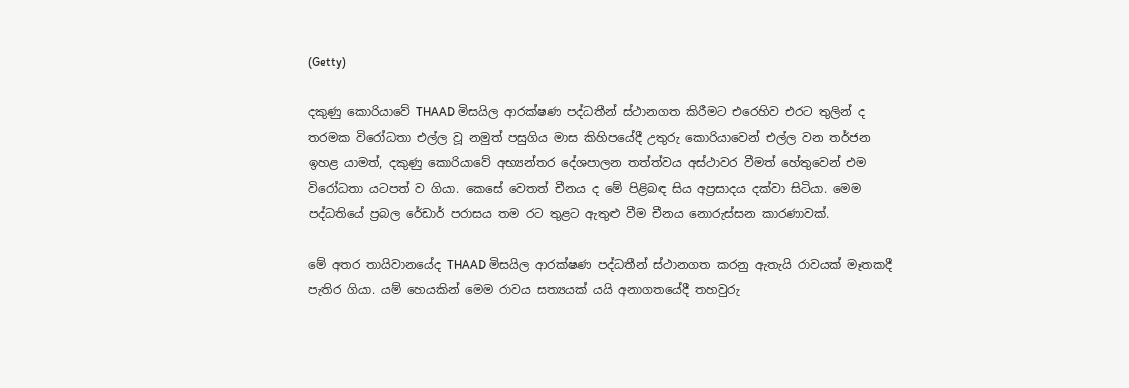(Getty)

දකුණු කොරියාවේ THAAD මිසයිල ආරක්ෂණ පද්ධතීන් ස්ථානගත කිරීමට එරෙහිව එරට තුලින් ද තරමක විරෝධතා එල්ල වූ නමුත් පසුගිය මාස කිහිපයේදී උතුරු කොරියාවෙන් එල්ල වන තර්ජන ඉහළ යාමත්, දකුණු කොරියාවේ අභ්‍යන්තර දේශපාලන තත්ත්වය අස්ථාවර වීමත් හේතුවෙන් එම විරෝධතා යටපත් ව ගියා. කෙසේ වෙතත් චීනය ද මේ පිළිබඳ සිය අප්‍රසාදය දක්වා සිටියා. මෙම පද්ධතියේ ප්‍රබල රේඩාර් පරාසය තම රට තුළට ඇතුළු වීම චීනය නොරුස්සන කාරණාවක්.

මේ අතර තායිවානයේද THAAD මිසයිල ආරක්ෂණ පද්ධතීන් ස්ථානගත කරනු ඇතැයි රාවයක් මෑතකදී පැතිර ගියා. යම් හෙයකින් මෙම රාවය සත්‍යයක් යයි අනාගතයේදී තහවුරු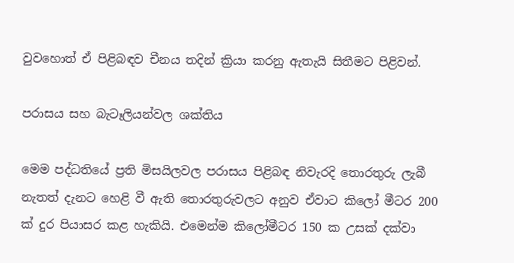වුවහොත් ඒ පිළිබඳව චීනය තදින් ක්‍රියා කරනු ඇතැයි සිතීමට පිළිවන්.

පරාසය සහ බැටෑලියන්වල ශක්තිය

මෙම පද්ධතියේ ප්‍රති මිසයිලවල පරාසය පිළිබඳ නිවැරදි තොරතුරු ලැබී නැතත් දැනට හෙළි වී ඇති තොරතුරුවලට අනුව ඒවාට කිලෝ මීටර 200 ක් දුර පියාසර කළ හැකියි. එමෙන්ම කිලෝමීටර 150 ක උසක් දක්වා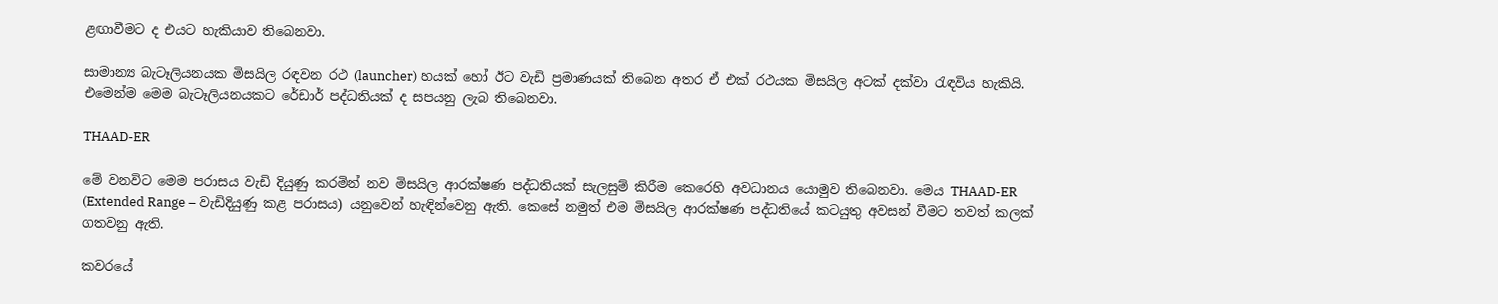ළඟාවීමට ද එයට හැකියාව තිබෙනවා.

සාමාන්‍ය බැටෑලියනයක මිසයිල රඳවන රථ (launcher) හයක් හෝ ඊට වැඩි ප්‍රමාණයක් තිබෙන අතර ඒ එක් රථයක මිසයිල අටක් දක්වා රැඳවිය හැකියි. එමෙන්ම මෙම බැටෑලියනයකට රේඩාර් පද්ධතියක් ද සපයනු ලැබ තිබෙනවා.

THAAD-ER

මේ වනවිට මෙම පරාසය වැඩි දියුණු කරමින් නව මිසයිල ආරක්ෂණ පද්ධතියක් සැලසුම් කිරීම කෙරෙහි අවධානය යොමුව තිබෙනවා. මෙය THAAD-ER (Extended Range – වැඩිදියුණු කළ පරාසය) යනුවෙන් හැඳින්වෙනු ඇති. කෙසේ නමුත් එම මිසයිල ආරක්ෂණ පද්ධතියේ කටයුතු අවසන් වීමට තවත් කලක් ගතවනු ඇති.

කවරයේ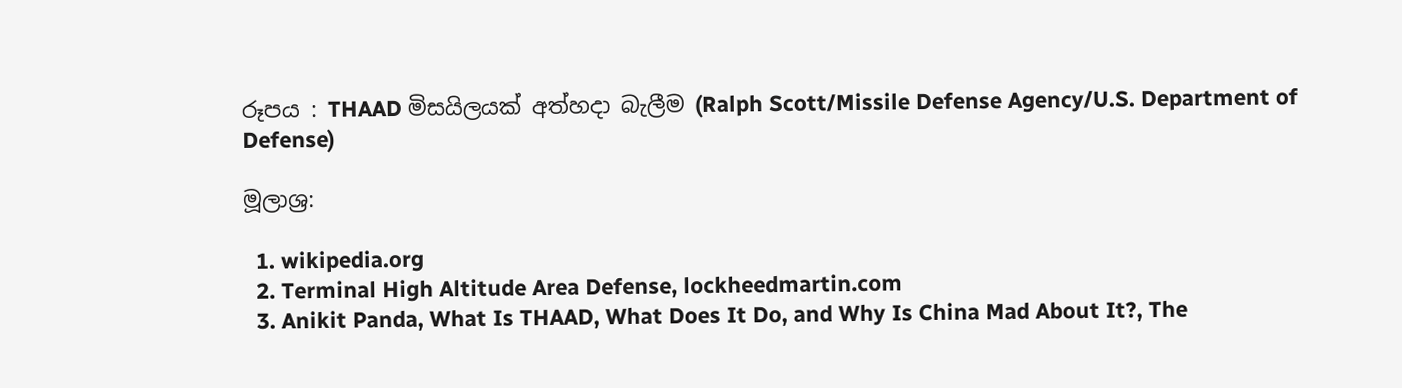රූපය : THAAD මිසයිලයක් අත්හදා බැලීම (Ralph Scott/Missile Defense Agency/U.S. Department of Defense)

මූලාශ්‍ර:

  1. wikipedia.org
  2. Terminal High Altitude Area Defense, lockheedmartin.com
  3. Anikit Panda, What Is THAAD, What Does It Do, and Why Is China Mad About It?, The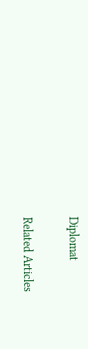Diplomat

Related Articles